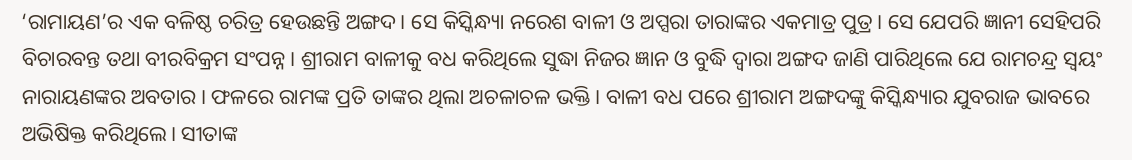‘ରାମାୟଣ’ର ଏକ ବଳିଷ୍ଠ ଚରିତ୍ର ହେଉଛନ୍ତି ଅଙ୍ଗଦ। ସେ କିସ୍କିନ୍ଧ୍ୟା ନରେଶ ବାଳୀ ଓ ଅପ୍ସରା ତାରାଙ୍କର ଏକମାତ୍ର ପୁତ୍ର। ସେ ଯେପରି ଜ୍ଞାନୀ ସେହିପରି ବିଚାରବନ୍ତ ତଥା ବୀରବିକ୍ରମ ସଂପନ୍ନ। ଶ୍ରୀରାମ ବାଳୀକୁ ବଧ କରିଥିଲେ ସୁଦ୍ଧା ନିଜର ଜ୍ଞାନ ଓ ବୁଦ୍ଧି ଦ୍ୱାରା ଅଙ୍ଗଦ ଜାଣି ପାରିଥିଲେ ଯେ ରାମଚନ୍ଦ୍ର ସ୍ୱୟଂ ନାରାୟଣଙ୍କର ଅବତାର। ଫଳରେ ରାମଙ୍କ ପ୍ରତି ତାଙ୍କର ଥିଲା ଅଚଳାଚଳ ଭକ୍ତି। ବାଳୀ ବଧ ପରେ ଶ୍ରୀରାମ ଅଙ୍ଗଦଙ୍କୁ କିସ୍କିନ୍ଧ୍ୟାର ଯୁବରାଜ ଭାବରେ ଅଭିଷିକ୍ତ କରିଥିଲେ। ସୀତାଙ୍କ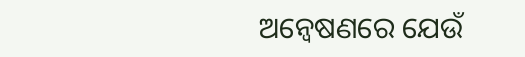ଅନ୍ୱେଷଣରେ ଯେଉଁ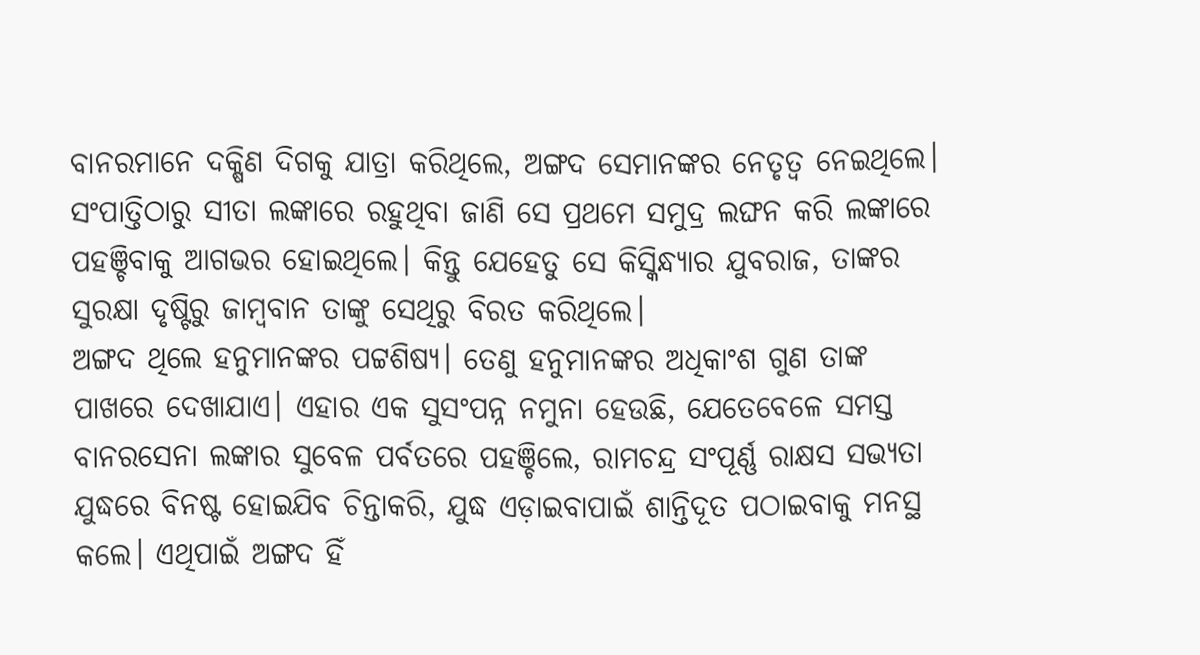ବାନରମାନେ ଦକ୍ଷିଣ ଦିଗକୁ ଯାତ୍ରା କରିଥିଲେ, ଅଙ୍ଗଦ ସେମାନଙ୍କର ନେତୃତ୍ୱ ନେଇଥିଲେ। ସଂପାତ୍ତିଠାରୁ ସୀତା ଲଙ୍କାରେ ରହୁଥିବା ଜାଣି ସେ ପ୍ରଥମେ ସମୁଦ୍ର ଲଙ୍ଘନ କରି ଲଙ୍କାରେ ପହଞ୍ଚିବାକୁ ଆଗଭର ହୋଇଥିଲେ। କିନ୍ତୁ ଯେହେତୁ ସେ କିସ୍କିନ୍ଧ୍ୟାର ଯୁବରାଜ, ତାଙ୍କର ସୁରକ୍ଷା ଦୃଷ୍ଟିରୁ ଜାମ୍ବବାନ ତାଙ୍କୁ ସେଥିରୁ ବିରତ କରିଥିଲେ।
ଅଙ୍ଗଦ ଥିଲେ ହନୁମାନଙ୍କର ପଟ୍ଟଶିଷ୍ୟ। ତେଣୁ ହନୁମାନଙ୍କର ଅଧିକାଂଶ ଗୁଣ ତାଙ୍କ ପାଖରେ ଦେଖାଯାଏ। ଏହାର ଏକ ସୁସଂପନ୍ନ ନମୁନା ହେଉଛି, ଯେତେବେଳେ ସମସ୍ତ ବାନରସେନା ଲଙ୍କାର ସୁବେଳ ପର୍ବତରେ ପହଞ୍ଚିଲେ, ରାମଚନ୍ଦ୍ର ସଂପୂର୍ଣ୍ଣ ରାକ୍ଷସ ସଭ୍ୟତା ଯୁଦ୍ଧରେ ବିନଷ୍ଟ ହୋଇଯିବ ଚିନ୍ତାକରି, ଯୁଦ୍ଧ ଏଡ଼ାଇବାପାଇଁ ଶାନ୍ତିଦୂତ ପଠାଇବାକୁ ମନସ୍ଥ କଲେ। ଏଥିପାଇଁ ଅଙ୍ଗଦ ହିଁ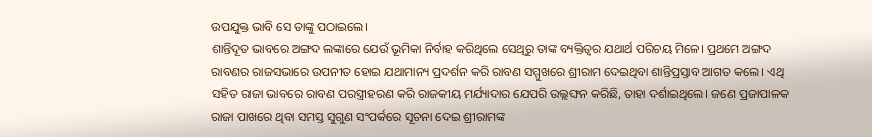ଉପଯୁକ୍ତ ଭାବି ସେ ତାଙ୍କୁ ପଠାଇଲେ।
ଶାନ୍ତିଦୂତ ଭାବରେ ଅଙ୍ଗଦ ଲଙ୍କାରେ ଯେଉଁ ଭୂମିକା ନିର୍ବାହ କରିଥିଲେ ସେଥିରୁ ତାଙ୍କ ବ୍ୟକ୍ତିତ୍ୱର ଯଥାର୍ଥ ପରିଚୟ ମିଳେ। ପ୍ରଥମେ ଅଙ୍ଗଦ ରାବଣର ରାଜସଭାରେ ଉପନୀତ ହୋଇ ଯଥାମାନ୍ୟ ପ୍ରଦର୍ଶନ କରି ରାବଣ ସମ୍ମୁଖରେ ଶ୍ରୀରାମ ଦେଇଥିବା ଶାନ୍ତିପ୍ରସ୍ତାବ ଆଗତ କଲେ। ଏଥି ସହିତ ରାଜା ଭାବରେ ରାବଣ ପରସ୍ତ୍ରୀହରଣ କରି ରାଜକୀୟ ମର୍ଯ୍ୟାଦାର ଯେପରି ଉଲ୍ଲଙ୍ଘନ କରିଛି, ତାହା ଦର୍ଶାଇଥିଲେ। ଜଣେ ପ୍ରଜାପାଳକ ରାଜା ପାଖରେ ଥିବା ସମସ୍ତ ସୁଗୁଣ ସଂପର୍କରେ ସୂଚନା ଦେଇ ଶ୍ରୀରାମଙ୍କ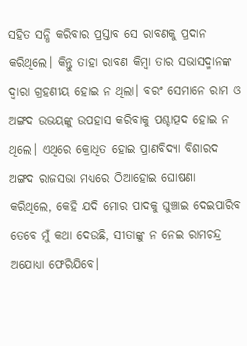ସହିତ ସନ୍ଧି କରିବାର ପ୍ରସ୍ତାବ ସେ ରାବଣକୁ ପ୍ରଦାନ କରିଥିଲେ। କିନ୍ତୁ ତାହା ରାବଣ କିମ୍ବା ତାର ସଭାସଦ୍ମାନଙ୍କ ଦ୍ୱାରା ଗ୍ରହଣୀୟ ହୋଇ ନ ଥିଲା। ବରଂ ସେମାନେ ରାମ ଓ ଅଙ୍ଗଦ ଉଭୟଙ୍କୁ ଉପହାସ କରିବାକୁ ପଶ୍ଚାତ୍ପଦ ହୋଇ ନ ଥିଲେ। ଏଥିରେ କ୍ରୋଧିତ ହୋଇ ପ୍ରାଣବିଦ୍ୟା ବିଶାରଦ ଅଙ୍ଗଦ ରାଜସଭା ମଧ୍ୟରେ ଠିଆହୋଇ ଘୋଷଣା କରିଥିଲେ, କେହି ଯଦି ମୋର ପାଦକୁ ଘୁଞ୍ଚାଇ ଦେଇପାରିବ ତେବେ ମୁଁ କଥା ଦେଉଛି, ସୀତାଙ୍କୁ ନ ନେଇ ରାମଚନ୍ଦ୍ର ଅଯୋଧ୍ୟା ଫେରିଯିବେ।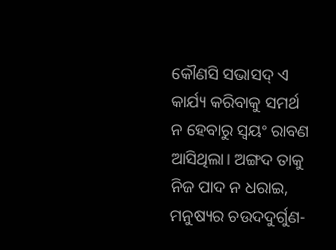କୌଣସି ସଭାସଦ୍ ଏ କାର୍ଯ୍ୟ କରିବାକୁ ସମର୍ଥ ନ ହେବାରୁ ସ୍ୱୟଂ ରାବଣ ଆସିଥିଲା। ଅଙ୍ଗଦ ତାକୁ ନିଜ ପାଦ ନ ଧରାଇ, ମନୁଷ୍ୟର ଚଉଦଦୁର୍ଗୁଣ-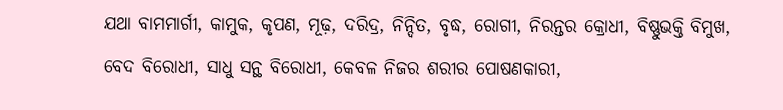ଯଥା ବାମମାର୍ଗୀ, କାମୁକ, କୃପଣ, ମୂଢ଼, ଦରିଦ୍ର, ନିନ୍ଦିତ, ବୃଦ୍ଧ, ରୋଗୀ, ନିରନ୍ତର କ୍ରୋଧୀ, ବିଷ୍ଣୁଭକ୍ତି ବିମୁଖ, ବେଦ ବିରୋଧୀ, ସାଧୁ ସନ୍ଥ ବିରୋଧୀ, କେବଳ ନିଜର ଶରୀର ପୋଷଣକାରୀ,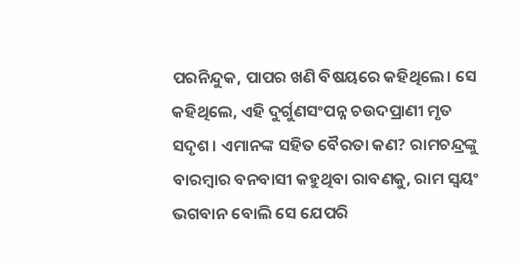ପରନିନ୍ଦୁକ, ପାପର ଖଣି ବିଷୟରେ କହିଥିଲେ। ସେ କହିଥିଲେ, ଏହି ଦୁର୍ଗୁଣସଂପନ୍ନ ଚଉଦପ୍ରାଣୀ ମୃତ ସଦୃଶ। ଏମାନଙ୍କ ସହିତ ବୈରତା କଣ? ରାମଚନ୍ଦ୍ରଙ୍କୁ ବାରମ୍ବାର ବନବାସୀ କହୁଥିବା ରାବଣକୁ, ରାମ ସ୍ୱୟଂ ଭଗବାନ ବୋଲି ସେ ଯେପରି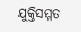ଯୁକ୍ତିସମ୍ମତ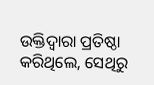ଉକ୍ତିଦ୍ୱାରା ପ୍ରତିଷ୍ଠା କରିଥିଲେ, ସେଥିରୁ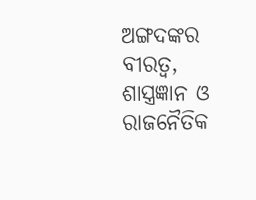ଅଙ୍ଗଦଙ୍କର ବୀରତ୍ୱ, ଶାସ୍ତ୍ରଜ୍ଞାନ ଓ ରାଜନୈତିକ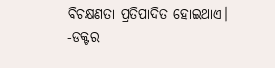ବିଚକ୍ଷଣତା ପ୍ରତିପାଦିତ ହୋଇଥାଏ।
-ଡକ୍ଟର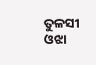ତୁଳସୀ ଓଝା